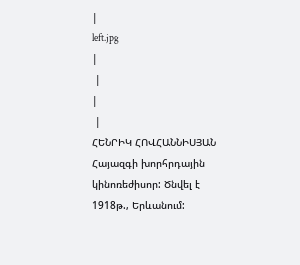|
left.jpg
|
 |
|
 |
ՀԵՆՐԻԿ ՀՈՎՀԱՆՆԻՍՅԱՆ
Հայազգի խորհրդային կինոռեժիսոր: Ծնվել է 1918թ., Երևանում: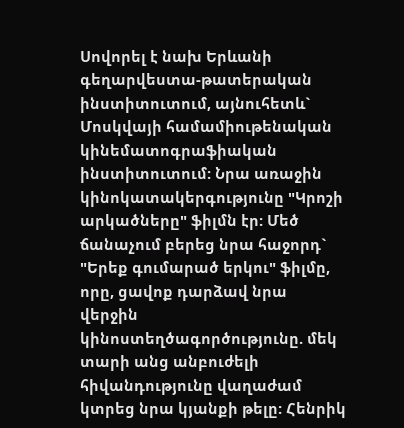Սովորել է նախ Երևանի գեղարվեստա-թատերական ինստիտուտում, այնուհետև` Մոսկվայի համամիութենական կինեմատոգրաֆիական ինստիտուտում: Նրա առաջին կինոկատակերգությունը "Կրոշի արկածները" ֆիլմն էր: Մեծ ճանաչում բերեց նրա հաջորդ` "Երեք գումարած երկու" ֆիլմը, որը, ցավոք դարձավ նրա վերջին կինոստեղծագործությունը. մեկ տարի անց անբուժելի հիվանդությունը վաղաժամ կտրեց նրա կյանքի թելը: Հենրիկ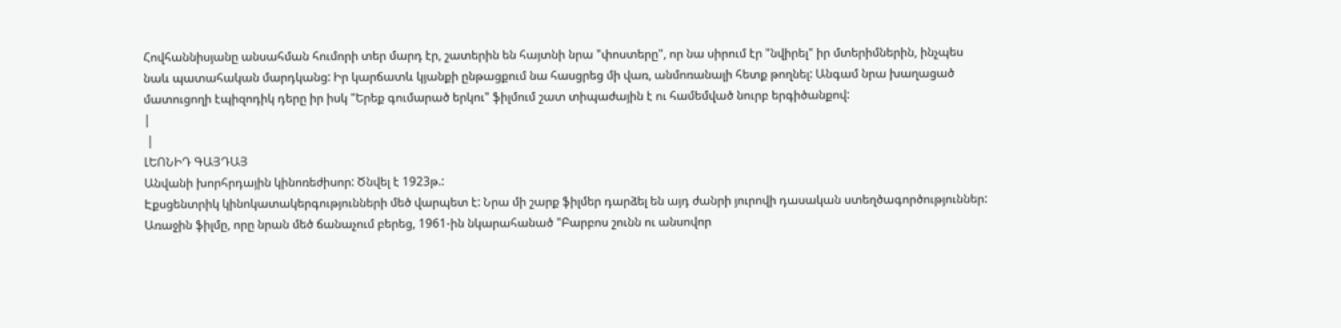Հովհաննիսյանը անսահման հումորի տեր մարդ էր, շատերին են հայտնի նրա "փոստերը", որ նա սիրում էր "նվիրել" իր մտերիմներին, ինչպես նաև պատահական մարդկանց: Իր կարճատև կյանքի ընթացքում նա հասցրեց մի վառ, անմոռանալի հետք թողնել: Անգամ նրա խաղացած մատուցողի էպիզոդիկ դերը իր իսկ "Երեք գումարած երկու" ֆիլմում շատ տիպաժային է ու համեմված նուրբ երգիծանքով:
|
 |
ԼԵՈՆԻԴ ԳԱՅԴԱՅ
Անվանի խորհրդային կինոռեժիսոր: Ծնվել է 1923թ.:
Էքսցենտրիկ կինոկատակերգությունների մեծ վարպետ է: Նրա մի շարք ֆիլմեր դարձել են այդ ժանրի յուրովի դասական ստեղծագործություններ: Առաջին ֆիլմը, որը նրան մեծ ճանաչում բերեց, 1961-ին նկարահանած "Բարբոս շունն ու անսովոր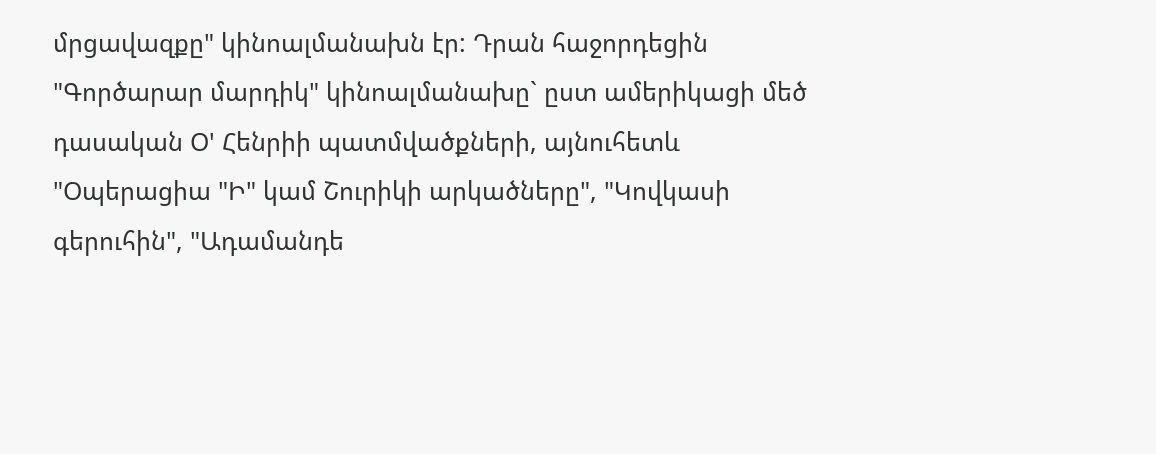մրցավազքը" կինոալմանախն էր: Դրան հաջորդեցին "Գործարար մարդիկ" կինոալմանախը` ըստ ամերիկացի մեծ դասական Օ' Հենրիի պատմվածքների, այնուհետև "Օպերացիա "Ի" կամ Շուրիկի արկածները", "Կովկասի գերուհին", "Ադամանդե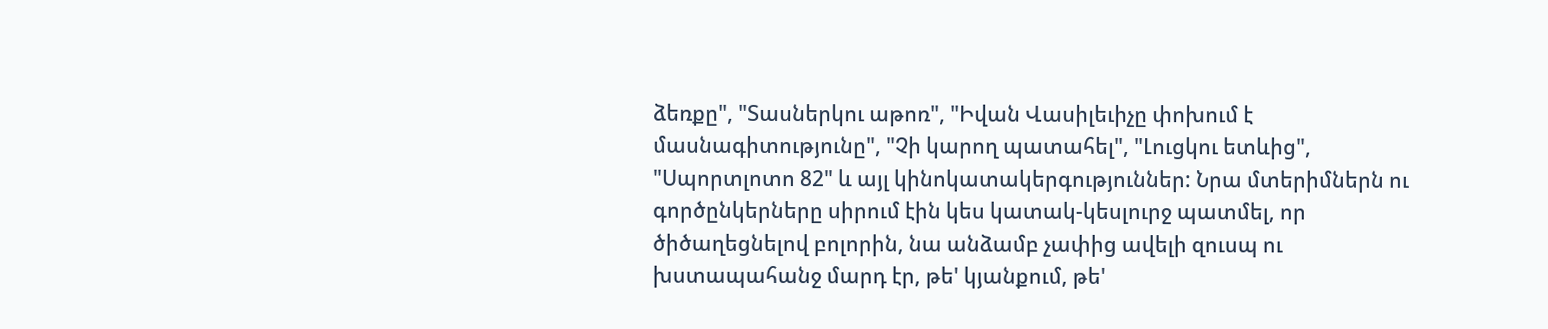ձեռքը", "Տասներկու աթոռ", "Իվան Վասիլեւիչը փոխում է մասնագիտությունը", "Չի կարող պատահել", "Լուցկու ետևից", "Սպորտլոտո 82" և այլ կինոկատակերգություններ: Նրա մտերիմներն ու գործընկերները սիրում էին կես կատակ-կեսլուրջ պատմել, որ ծիծաղեցնելով բոլորին, նա անձամբ չափից ավելի զուսպ ու խստապահանջ մարդ էր, թե' կյանքում, թե'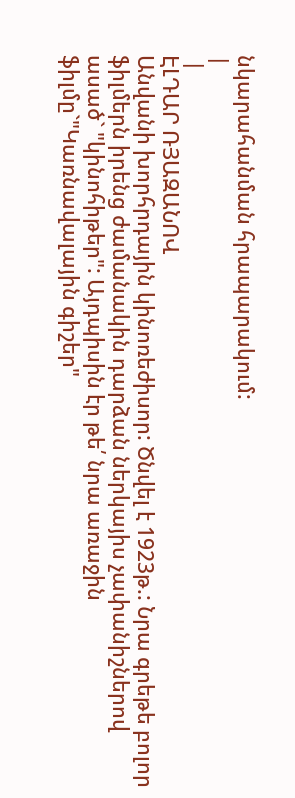նկարահանման հրապարակում:
|
 |
ԷԼԴԱՐ ՌՅԱԶԱՆՈՎ
Անվանի խորհրդային կինոռեժիսոր: Ծնվել է 1923թ.: Նրա գրեթե բոլոր ֆիլմերն իրենց ժամանակին դարձան ներկայիս չափանիշներով ասած` "կինոհիթեր": Այդպիսին էր թե՛ նրա առաջին ֆիլմը`"Կառնավալային գիշեր"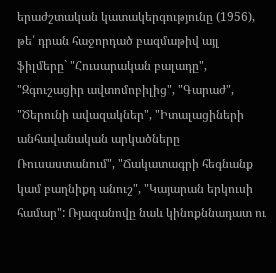երաժշտական կատակերգությունը (1956), թե՛ դրան հաջորդած բազմաթիվ այլ ֆիլմերը` "Հուսարական բալադը", "Զգուշացիր ավտոմոբիլից", "Գարաժ", "Ծերունի ավազակներ", "Իտալացիների անհավանական արկածները Ռուսաստանում", "Ճակատագրի հեգնանք կամ բաղնիքդ անուշ", "Կայարան երկուսի համար": Ռյազանովը նաև կինոքննադատ ու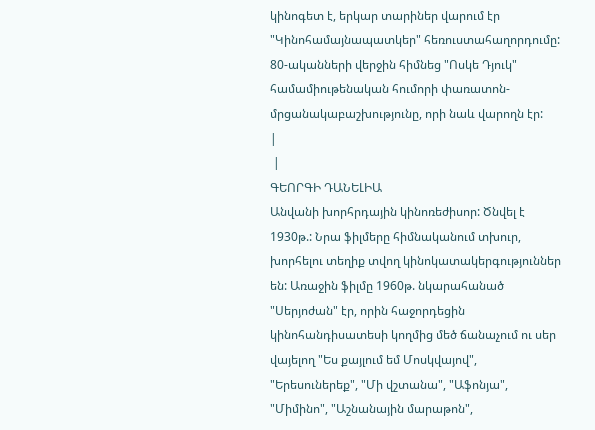կինոգետ է, երկար տարիներ վարում էր "Կինոհամայնապատկեր" հեռուստահաղորդումը: 80-ականների վերջին հիմնեց "Ոսկե Դյուկ" համամիութենական հումորի փառատոն-մրցանակաբաշխությունը, որի նաև վարողն էր:
|
 |
ԳԵՈՐԳԻ ԴԱՆԵԼԻԱ
Անվանի խորհրդային կինոռեժիսոր: Ծնվել է 1930թ.: Նրա ֆիլմերը հիմնականում տխուր, խորհելու տեղիք տվող կինոկատակերգություններ են: Առաջին ֆիլմը 1960թ. նկարահանած "Սերյոժան" էր, որին հաջորդեցին կինոհանդիսատեսի կողմից մեծ ճանաչում ու սեր վայելող "Ես քայլում եմ Մոսկվայով", "Երեսուներեք", "Մի վշտանա", "Աֆոնյա", "Միմինո", "Աշնանային մարաթոն",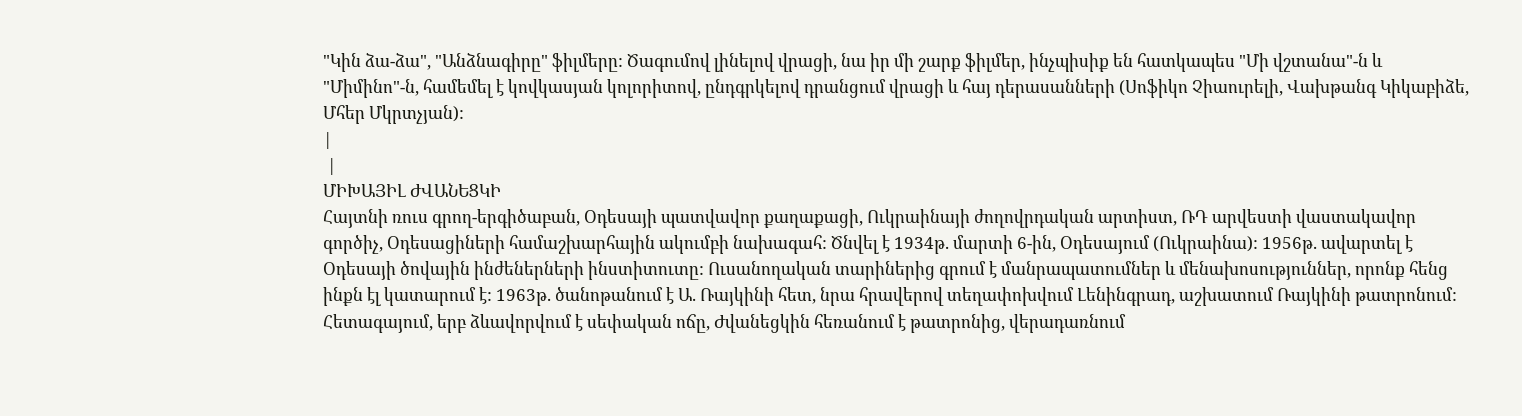"Կին ձա-ձա", "Անձնագիրը" ֆիլմերը: Ծագումով լինելով վրացի, նա իր մի շարք ֆիլմեր, ինչպիսիք են հատկապես "Մի վշտանա"-ն և "Միմինո"-ն, համեմել է կովկասյան կոլորիտով, ընդգրկելով դրանցում վրացի և հայ դերասանների (Սոֆիկո Չիաուրելի, Վախթանգ Կիկաբիձե, Մհեր Մկրտչյան):
|
 |
ՄԻԽԱՅԻԼ ԺՎԱՆԵՑԿԻ
Հայտնի ռուս գրող-երգիծաբան, Օդեսայի պատվավոր քաղաքացի, Ուկրաինայի ժողովրդական արտիստ, ՌԴ արվեստի վաստակավոր գործիչ, Օդեսացիների համաշխարհային ակումբի նախագահ: Ծնվել է 1934թ. մարտի 6-ին, Օդեսայում (Ուկրաինա): 1956թ. ավարտել է Օդեսայի ծովային ինժեներների ինստիտուտը: Ուսանողական տարիներից գրում է մանրապատումներ և մենախոսություններ, որոնք հենց ինքն էլ կատարում է: 1963թ. ծանոթանում է Ա. Ռայկինի հետ, նրա հրավերով տեղափոխվում Լենինգրադ, աշխատում Ռայկինի թատրոնում: Հետագայում, երբ ձևավորվում է սեփական ոճը, Ժվանեցկին հեռանում է թատրոնից, վերադառնում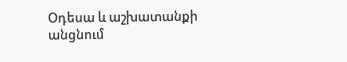Օդեսա և աշխատանքի անցնում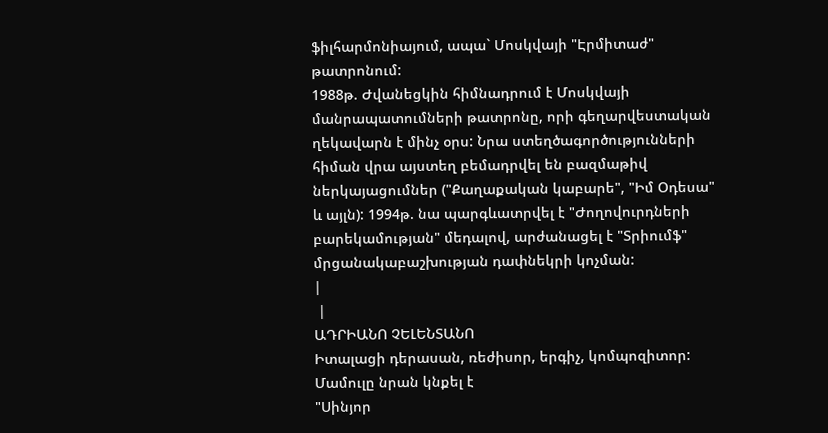ֆիլհարմոնիայում, ապա` Մոսկվայի "Էրմիտաժ" թատրոնում:
1988թ. Ժվանեցկին հիմնադրում է Մոսկվայի մանրապատումների թատրոնը, որի գեղարվեստական ղեկավարն է մինչ օրս: Նրա ստեղծագործությունների հիման վրա այստեղ բեմադրվել են բազմաթիվ ներկայացումներ ("Քաղաքական կաբարե", "Իմ Օդեսա" և այլն): 1994թ. նա պարգևատրվել է "Ժողովուրդների բարեկամության" մեդալով, արժանացել է "Տրիումֆ" մրցանակաբաշխության դափնեկրի կոչման:
|
 |
ԱԴՐԻԱՆՈ ՉԵԼԵՆՏԱՆՈ
Իտալացի դերասան, ռեժիսոր, երգիչ, կոմպոզիտոր: Մամուլը նրան կնքել է
"Սինյոր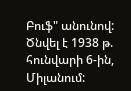Բուֆ" անունով: Ծնվել է 1938 թ. հունվարի 6-ին, Միլանում: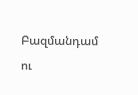Բազմանդամ ու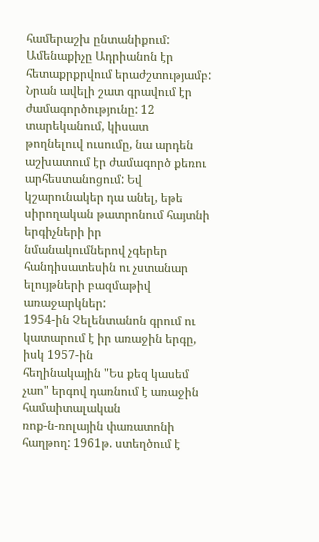համերաշխ ընտանիքում: Ամենաքիչը Ադրիանոն էր հետաքրքրվում երաժշտությամբ:
Նրան ավելի շատ գրավում էր ժամագործությունը: 12 տարեկանում, կիսատ
թողնելուվ ուսումը, նա արդեն աշխատում էր ժամագործ քեռու արհեստանոցում: Եվ
կշարունակեր դա անել, եթե սիրողական թատրոնում հայտնի երգիչների իր
նմանակումներով չգերեր հանդիսատեսին ու չստանար ելույթների բազմաթիվ առաջարկներ:
1954-ին Չելենտանոն գրում ու կատարում է իր առաջին երգը, իսկ 1957-ին
հեղինակային "Ես քեզ կասեմ չաո" երգով դառնում է առաջին համաիտալական
ռոք-ն-ռոլային փառատոնի հաղթող: 1961թ. ստեղծում է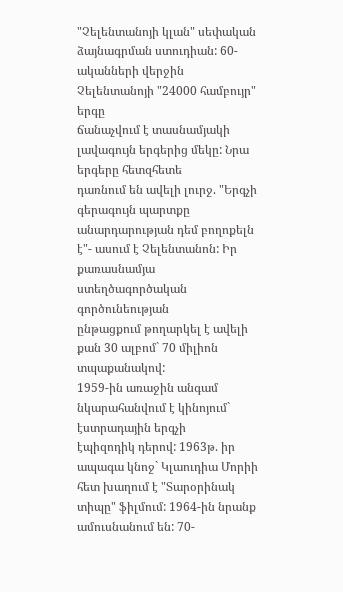"Չելենտանոյի կլան" սեփական
ձայնագրման ստուդիան: 60-ականների վերջին Չելենտանոյի "24000 համբույր" երգը
ճանաչվում է տասնամյակի լավագույն երգերից մեկը: Նրա երգերը հետզհետե
դառնում են ավելի լուրջ. "Երգչի գերագույն պարտքը անարդարության դեմ բողոքելն
է"- ասում է Չելենտանոն: Իր քառասնամյա ստեղծագործական գործունեության
ընթացքում թողարկել է ավելի քան 30 ալբոմ` 70 միլիոն տպաքանակով:
1959-ին առաջին անգամ նկարահանվում է կինոյում` էստրադային երգչի
էպիզոդիկ դերով: 1963թ. իր ապագա կնոջ` Կլաուդիա Մորիի հետ խաղում է "Տարօրինակ
տիպը" ֆիլմում: 1964-ին նրանք ամուսնանում են: 70-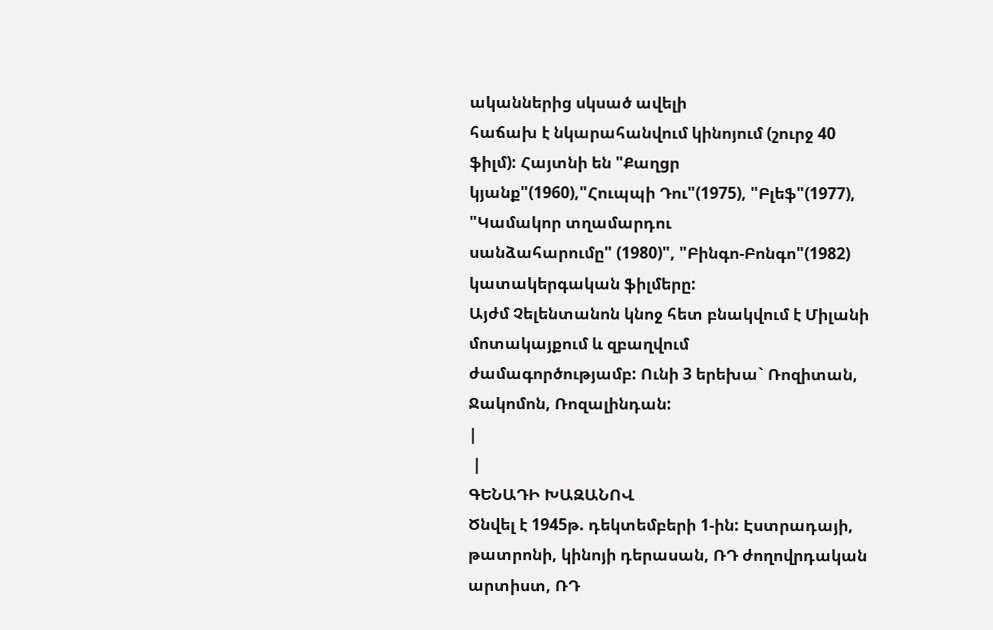ականներից սկսած ավելի
հաճախ է նկարահանվում կինոյում (շուրջ 40 ֆիլմ): Հայտնի են "Քաղցր
կյանք"(1960),"Հուպպի Դու"(1975), "Բլեֆ"(1977), "Կամակոր տղամարդու
սանձահարումը" (1980)", "Բինգո-Բոնգո"(1982) կատակերգական ֆիլմերը:
Այժմ Չելենտանոն կնոջ հետ բնակվում է Միլանի մոտակայքում և զբաղվում
ժամագործությամբ: Ունի 3 երեխա` Ռոզիտան, Ջակոմոն, Ռոզալինդան:
|
 |
ԳԵՆԱԴԻ ԽԱԶԱՆՈՎ
Ծնվել է 1945թ. դեկտեմբերի 1-ին: Էստրադայի, թատրոնի, կինոյի դերասան, ՌԴ ժողովրդական արտիստ, ՌԴ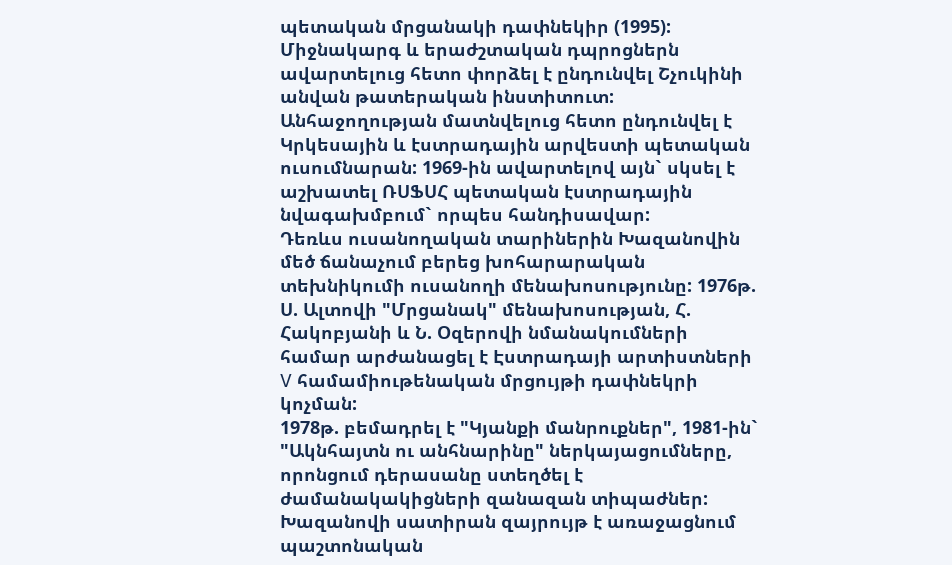պետական մրցանակի դափնեկիր (1995): Միջնակարգ և երաժշտական դպրոցներն ավարտելուց հետո փորձել է ընդունվել Շչուկինի անվան թատերական ինստիտուտ: Անհաջողության մատնվելուց հետո ընդունվել է Կրկեսային և էստրադային արվեստի պետական ուսումնարան: 1969-ին ավարտելով այն` սկսել է աշխատել ՌՍՖՍՀ պետական էստրադային նվագախմբում` որպես հանդիսավար:
Դեռևս ուսանողական տարիներին Խազանովին մեծ ճանաչում բերեց խոհարարական տեխնիկումի ուսանողի մենախոսությունը: 1976թ. Ս. Ալտովի "Մրցանակ" մենախոսության, Հ. Հակոբյանի և Ն. Օզերովի նմանակումների համար արժանացել է Էստրադայի արտիստների V համամիութենական մրցույթի դափնեկրի կոչման:
1978թ. բեմադրել է "Կյանքի մանրուքներ", 1981-ին` "Ակնհայտն ու անհնարինը" ներկայացումները, որոնցում դերասանը ստեղծել է ժամանակակիցների զանազան տիպաժներ: Խազանովի սատիրան զայրույթ է առաջացնում պաշտոնական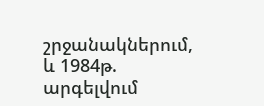շրջանակներում, և 1984թ. արգելվում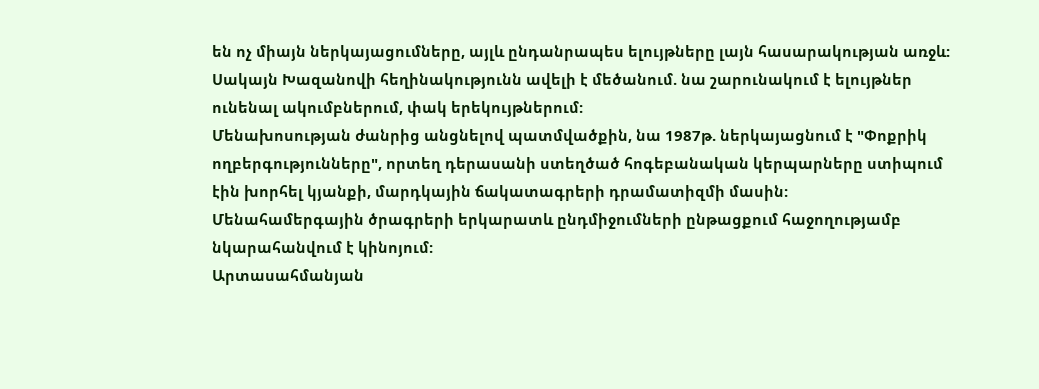են ոչ միայն ներկայացումները, այլև ընդանրապես ելույթները լայն հասարակության առջև: Սակայն Խազանովի հեղինակությունն ավելի է մեծանում. նա շարունակում է ելույթներ ունենալ ակումբներում, փակ երեկույթներում:
Մենախոսության ժանրից անցնելով պատմվածքին, նա 1987թ. ներկայացնում է "Փոքրիկ ողբերգությունները", որտեղ դերասանի ստեղծած հոգեբանական կերպարները ստիպում էին խորհել կյանքի, մարդկային ճակատագրերի դրամատիզմի մասին:
Մենահամերգային ծրագրերի երկարատև ընդմիջումների ընթացքում հաջողությամբ նկարահանվում է կինոյում:
Արտասահմանյան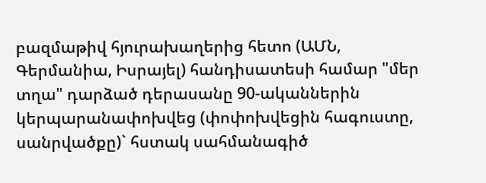բազմաթիվ հյուրախաղերից հետո (ԱՄՆ, Գերմանիա, Իսրայել) հանդիսատեսի համար "մեր տղա" դարձած դերասանը 90-ականներին կերպարանափոխվեց (փոփոխվեցին հագուստը, սանրվածքը)` հստակ սահմանագիծ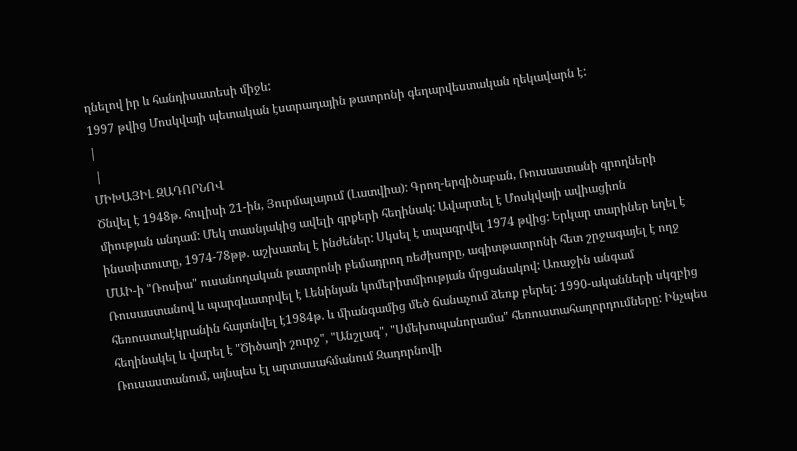դնելով իր և հանդիսատեսի միջև:
1997 թվից Մոսկվայի պետական էստրադային թատրոնի գեղարվեստական ղեկավարն է:
|
 |
ՄԻԽԱՅԻԼ ԶԱԴՈՐՆՈՎ
Ծնվել է 1948թ. հուլիսի 21-ին, Յուրմալայում (Լատվիա): Գրող-երգիծաբան, Ռուսաստանի գրողների միության անդամ: Մեկ տասնյակից ավելի գրքերի հեղինակ: Ավարտել է Մոսկվայի ավիացիոն ինստիտուտը, 1974-78թթ. աշխատել է ինժեներ: Սկսել է տպագրվել 1974 թվից: Երկար տարիներ եղել է ՄԱԻ-ի "Ռոսիա" ուսանողական թատրոնի բեմադրող ռեժիսորը, ագիտթատրոնի հետ շրջագայել է ողջ Ռուսաստանով և պարգևատրվել է Լենինյան կոմերիտմիության մրցանակով: Առաջին անգամ հեռուստաէկրանին հայտնվել է1984թ. և միանգամից մեծ ճանաչում ձեռք բերել: 1990-ականների սկզբից հեղինակել և վարել է "Ծիծաղի շուրջ", "Անշլագ", "Սմեխոպանորամա" հեռուստահաղորդումները: Ինչպես Ռուսաստանում, այնպես էլ արտասահմանում Զադորնովի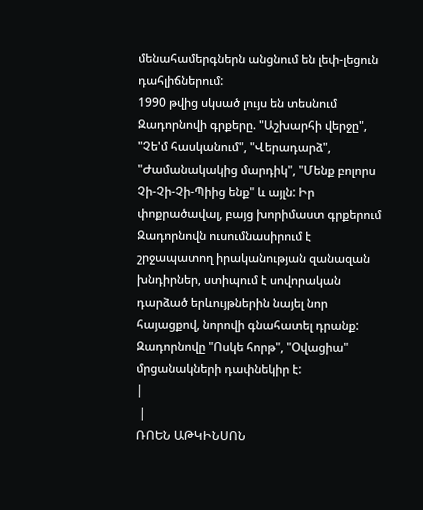մենահամերգներն անցնում են լեփ-լեցուն դահլիճներում:
1990 թվից սկսած լույս են տեսնում Զադորնովի գրքերը. "Աշխարհի վերջը", "Չե'մ հասկանում", "Վերադարձ", "Ժամանակակից մարդիկ", "Մենք բոլորս Չի-Չի-Չի-Պիից ենք" և այլն: Իր փոքրածավալ, բայց խորիմաստ գրքերում Զադորնովն ուսումնասիրում է շրջապատող իրականության զանազան խնդիրներ, ստիպում է սովորական դարձած երևույթներին նայել նոր հայացքով, նորովի գնահատել դրանք:
Զադորնովը "Ոսկե հորթ", "Օվացիա" մրցանակների դափնեկիր է:
|
 |
ՌՈԵՆ ԱԹԿԻՆՍՈՆ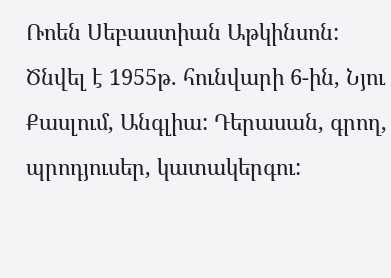Ռոեն Սեբաստիան Աթկինսոն: Ծնվել է 1955թ. հունվարի 6-ին, Նյու Քասլում, Անգլիա: Դերասան, գրող, պրոդյուսեր, կատակերգու: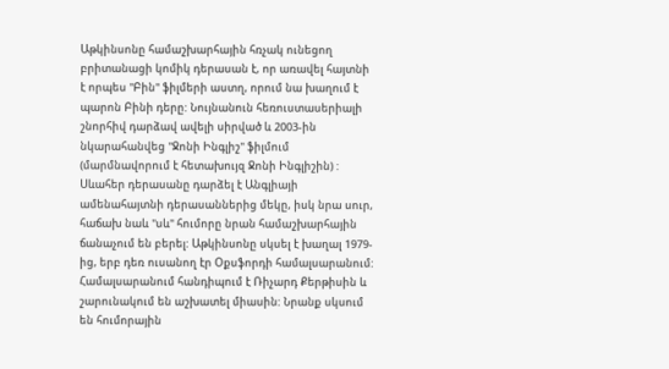Աթկինսոնը համաշխարհային հռչակ ունեցող բրիտանացի կոմիկ դերասան է, որ առավել հայտնի է որպես "Բին" ֆիլմերի աստղ, որում նա խաղում է պարոն Բինի դերը: Նույնանուն հեռուստասերիալի շնորհիվ դարձավ ավելի սիրված և 2003-ին նկարահանվեց "Ջոնի Ինգլիշ" ֆիլմում (մարմնավորում է հետախույզ Ջոնի Ինգլիշին) : Սևահեր դերասանը դարձել է Անգլիայի ամենահայտնի դերասաններից մեկը, իսկ նրա սուր, հաճախ նաև "սև" հումորը նրան համաշխարհային ճանաչում են բերել: Աթկինսոնը սկսել է խաղալ 1979-ից, երբ դեռ ուսանող էր Օքսֆորդի համալսարանում: Համալսարանում հանդիպում է Ռիչարդ Քերթիսին և շարունակում են աշխատել միասին: Նրանք սկսում են հումորային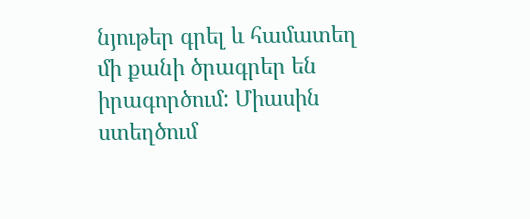նյութեր գրել և համատեղ մի քանի ծրագրեր են իրագործում: Միասին ստեղծում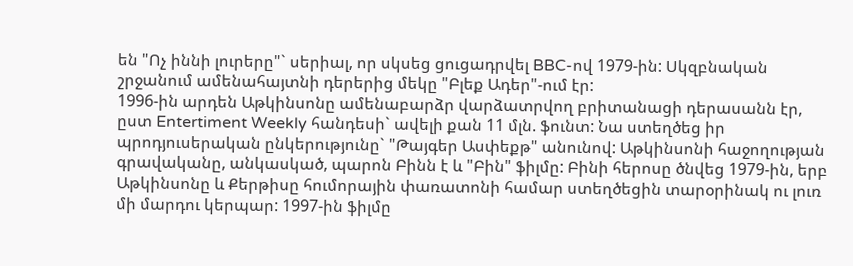են "Ոչ իննի լուրերը"` սերիալ, որ սկսեց ցուցադրվել BBC-ով 1979-ին: Սկզբնական շրջանում ամենահայտնի դերերից մեկը "Բլեք Ադեր"-ում էր:
1996-ին արդեն Աթկինսոնը ամենաբարձր վարձատրվող բրիտանացի դերասանն էր, ըստ Entertiment Weekly հանդեսի` ավելի քան 11 մլն. ֆունտ: Նա ստեղծեց իր պրոդյուսերական ընկերությունը` "Թայգեր Ասփեքթ" անունով: Աթկինսոնի հաջողության գրավականը, անկասկած, պարոն Բինն է և "Բին" ֆիլմը: Բինի հերոսը ծնվեց 1979-ին, երբ Աթկինսոնը և Քերթիսը հումորային փառատոնի համար ստեղծեցին տարօրինակ ու լուռ մի մարդու կերպար: 1997-ին ֆիլմը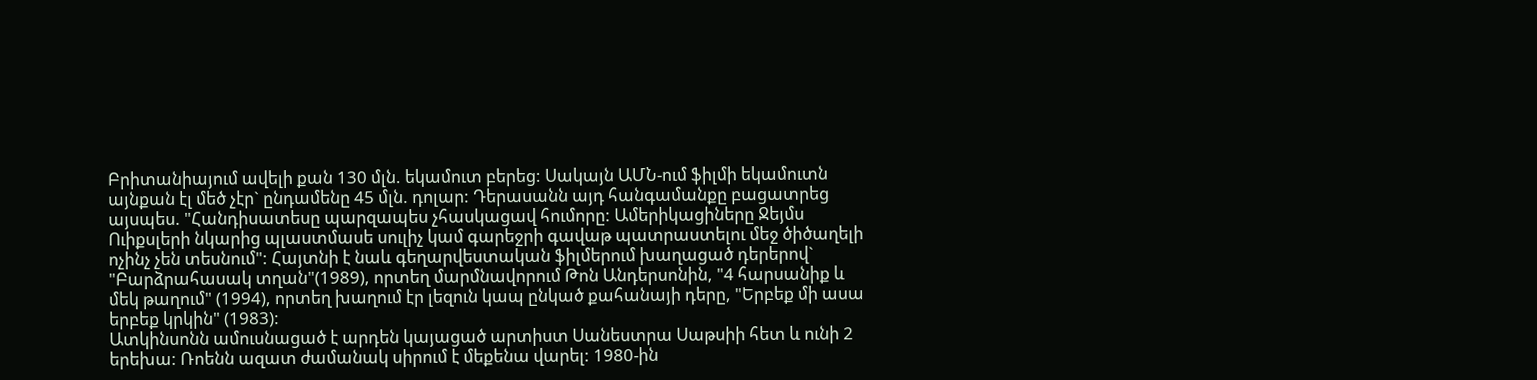Բրիտանիայում ավելի քան 130 մլն. եկամուտ բերեց: Սակայն ԱՄՆ-ում ֆիլմի եկամուտն այնքան էլ մեծ չէր` ընդամենը 45 մլն. դոլար: Դերասանն այդ հանգամանքը բացատրեց այսպես. "Հանդիսատեսը պարզապես չհասկացավ հումորը: Ամերիկացիները Ջեյմս Ուիքսլերի նկարից պլաստմասե սուլիչ կամ գարեջրի գավաթ պատրաստելու մեջ ծիծաղելի ոչինչ չեն տեսնում": Հայտնի է նաև գեղարվեստական ֆիլմերում խաղացած դերերով` "Բարձրահասակ տղան"(1989), որտեղ մարմնավորում Թոն Անդերսոնին, "4 հարսանիք և մեկ թաղում" (1994), որտեղ խաղում էր լեզուն կապ ընկած քահանայի դերը, "Երբեք մի ասա երբեք կրկին" (1983):
Ատկինսոնն ամուսնացած է արդեն կայացած արտիստ Սանեստրա Սաթսիի հետ և ունի 2 երեխա: Ռոենն ազատ ժամանակ սիրում է մեքենա վարել: 1980-ին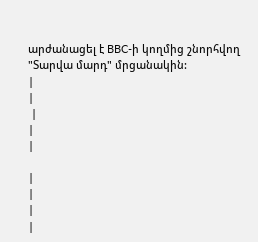արժանացել է BBC-ի կողմից շնորհվող "Տարվա մարդ" մրցանակին:
|
|
 |
|
|

|
|
|
|